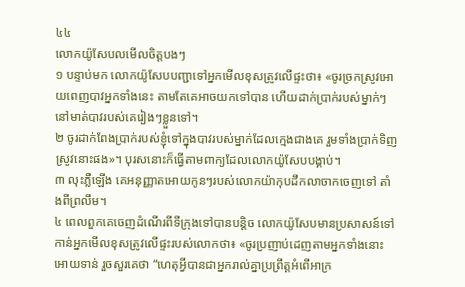៤៤
លោកយ៉ូសែបលមើលចិត្តបងៗ
១ បន្ទាប់មក លោកយ៉ូសែបបញ្ជាទៅអ្នកមើលខុសត្រូវលើផ្ទះថា៖ «ចូរច្រកស្រូវអោយពេញបាវអ្នកទាំងនេះ តាមតែគេអាចយកទៅបាន ហើយដាក់ប្រាក់របស់ម្នាក់ៗនៅមាត់បាវរបស់គេរៀងៗខ្លួនទៅ។
២ ចូរដាក់ពែងប្រាក់របស់ខ្ញុំទៅក្នុងបាវរបស់ម្នាក់ដែលក្មេងជាងគេ រួមទាំងប្រាក់ទិញស្រូវនោះផង»។ បុរសនោះក៏ធ្វើតាមពាក្យដែលលោកយ៉ូសែបបង្គាប់។
៣ លុះភ្លឺឡើង គេអនុញ្ញាតអោយកូនៗរបស់លោកយ៉ាកុបដឹកលាចាកចេញទៅ តាំងពីព្រលឹម។
៤ ពេលពួកគេចេញដំណើរពីទីក្រុងទៅបានបន្តិច លោកយ៉ូសែបមានប្រសាសន៍ទៅកាន់អ្នកមើលខុសត្រូវលើផ្ទះរបស់លោកថា៖ «ចូរប្រញាប់ដេញតាមអ្នកទាំងនោះអោយទាន់ រួចសួរគេថា “ហេតុអ្វីបានជាអ្នករាល់គ្នាប្រព្រឹត្តអំពើអាក្រ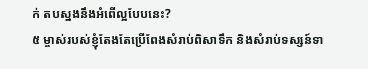ក់ តបស្នងនឹងអំពើល្អបែបនេះ?
៥ ម្ចាស់របស់ខ្ញុំតែងតែប្រើពែងសំរាប់ពិសាទឹក និងសំរាប់ទស្សន៍ទា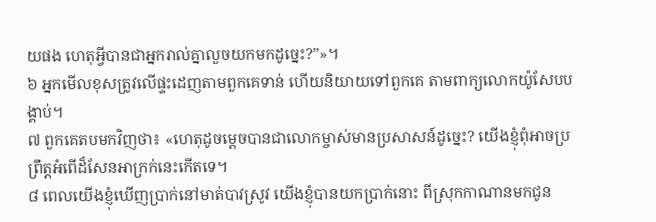យផង ហេតុអ្វីបានជាអ្នករាល់គ្នាលួចយកមកដូច្នេះ?”»។
៦ អ្នកមើលខុសត្រូវលើផ្ទះដេញតាមពួកគេទាន់ ហើយនិយាយទៅពួកគេ តាមពាក្យលោកយ៉ូសែបបង្គាប់។
៧ ពួកគេតបមកវិញថា៖ «ហេតុដូចម្ដេចបានជាលោកម្ចាស់មានប្រសាសន៍ដូច្នេះ? យើងខ្ញុំពុំអាចប្រព្រឹត្តអំពើដ៏សែនអាក្រក់នេះកើតទេ។
៨ ពេលយើងខ្ញុំឃើញប្រាក់នៅមាត់បាវស្រូវ យើងខ្ញុំបានយកប្រាក់នោះ ពីស្រុកកាណានមកជូន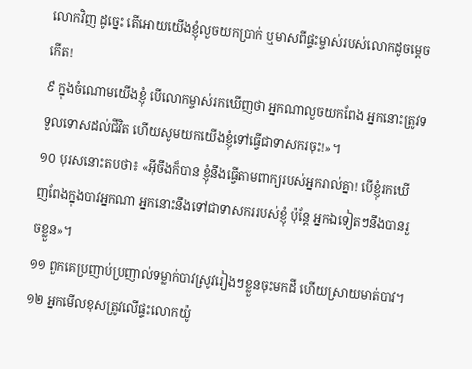លោកវិញ ដូច្នេះ តើអោយយើងខ្ញុំលួចយកប្រាក់ ឬមាសពីផ្ទះម្ចាស់របស់លោកដូចម្ដេចកើត!
៩ ក្នុងចំណោមយើងខ្ញុំ បើលោកម្ចាស់រកឃើញថា អ្នកណាលួចយកពែង អ្នកនោះត្រូវទទួលទោសដល់ជីវិត ហើយសូមយកយើងខ្ញុំទៅធ្វើជាទាសករចុះ!»។
១០ បុរសនោះតបថា៖ «អ៊ីចឹងក៏បាន ខ្ញុំនឹងធ្វើតាមពាក្យរបស់អ្នករាល់គ្នា! បើខ្ញុំរកឃើញពែងក្នុងបាវអ្នកណា អ្នកនោះនឹងទៅជាទាសកររបស់ខ្ញុំ ប៉ុន្តែ អ្នកឯទៀតៗនឹងបានរួចខ្លួន»។
១១ ពួកគេប្រញាប់ប្រញាល់ទម្លាក់បាវស្រូវរៀងៗខ្លួនចុះមកដី ហើយស្រាយមាត់បាវ។
១២ អ្នកមើលខុសត្រូវលើផ្ទះលោកយ៉ូ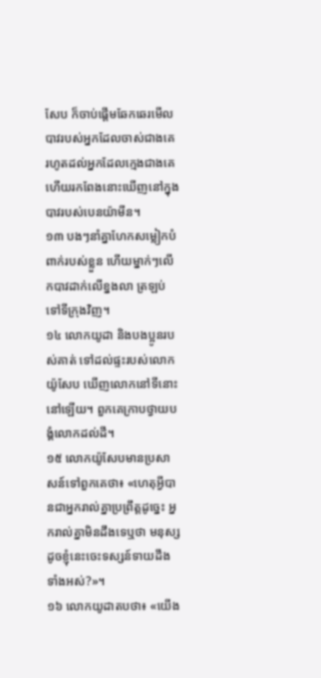សែប ក៏ចាប់ផ្ដើមឆែកឆេរមើលបាវរបស់អ្នកដែលចាស់ជាងគេ រហូតដល់អ្នកដែលក្មេងជាងគេ ហើយរកពែងនោះឃើញនៅក្នុងបាវរបស់បេនយ៉ាមីន។
១៣ បងៗនាំគ្នាហែកសម្លៀកបំពាក់របស់ខ្លួន ហើយម្នាក់ៗលើកបាវដាក់លើខ្នងលា ត្រឡប់ទៅទីក្រុងវិញ។
១៤ លោកយូដា និងបងប្អូនរបស់គាត់ ទៅដល់ផ្ទះរបស់លោកយ៉ូសែប ឃើញលោកនៅទីនោះនៅឡើយ។ ពួកគេក្រាបថ្វាយបង្គំលោកដល់ដី។
១៥ លោកយ៉ូសែបមានប្រសាសន៍ទៅពួកគេថា៖ «ហេតុអ្វីបានជាអ្នករាល់គ្នាប្រព្រឹត្តដូច្នេះ អ្នករាល់គ្នាមិនដឹងទេឬថា មនុស្សដូចខ្ញុំនេះចេះទស្សន៍ទាយដឹងទាំងអស់?»។
១៦ លោកយូដាតបថា៖ «យើង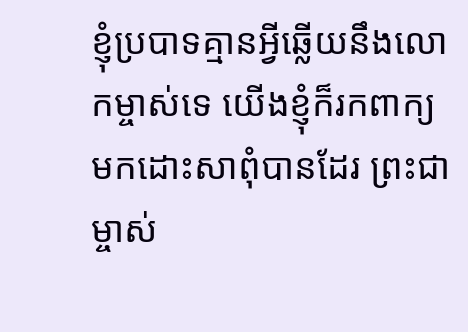ខ្ញុំប្របាទគ្មានអ្វីឆ្លើយនឹងលោកម្ចាស់ទេ យើងខ្ញុំក៏រកពាក្យមកដោះសាពុំបានដែរ ព្រះជាម្ចាស់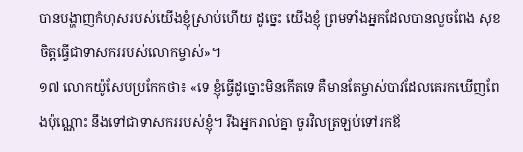បានបង្ហាញកំហុសរបស់យើងខ្ញុំស្រាប់ហើយ ដូច្នេះ យើងខ្ញុំ ព្រមទាំងអ្នកដែលបានលួចពែង សុខចិត្តធ្វើជាទាសកររបស់លោកម្ចាស់»។
១៧ លោកយ៉ូសែបប្រកែកថា៖ «ទេ ខ្ញុំធ្វើដូច្នោះមិនកើតទេ គឺមានតែម្ចាស់បាវដែលគេរកឃើញពែងប៉ុណ្ណោះ នឹងទៅជាទាសកររបស់ខ្ញុំ។ រីឯអ្នករាល់គ្នា ចូរវិលត្រឡប់ទៅរកឪ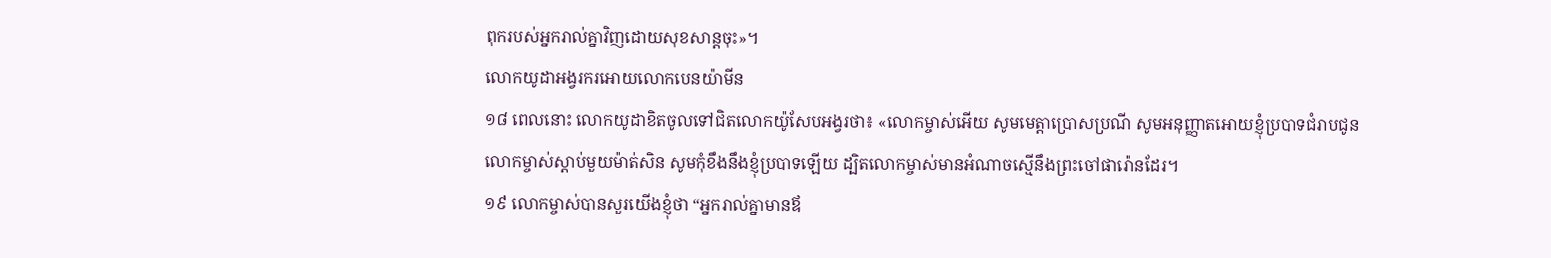ពុករបស់អ្នករាល់គ្នាវិញដោយសុខសាន្តចុះ»។
លោកយូដាអង្វរករអោយលោកបេនយ៉ាមីន
១៨ ពេលនោះ លោកយូដាខិតចូលទៅជិតលោកយ៉ូសែបអង្វរថា៖ «លោកម្ចាស់អើយ សូមមេត្តាប្រោសប្រណី សូមអនុញ្ញាតអោយខ្ញុំប្របាទជំរាបជូនលោកម្ចាស់ស្ដាប់មួយម៉ាត់សិន សូមកុំខឹងនឹងខ្ញុំប្របាទឡើយ ដ្បិតលោកម្ចាស់មានអំណាចស្មើនឹងព្រះចៅផារ៉ោនដែរ។
១៩ លោកម្ចាស់បានសួរយើងខ្ញុំថា “អ្នករាល់គ្នាមានឪ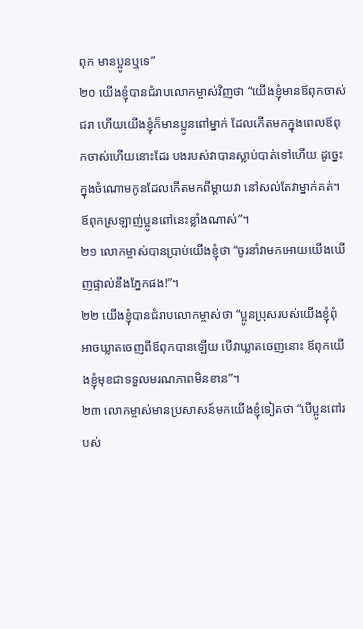ពុក មានប្អូនឬទេ”
២០ យើងខ្ញុំបានជំរាបលោកម្ចាស់វិញថា “យើងខ្ញុំមានឪពុកចាស់ជរា ហើយយើងខ្ញុំក៏មានប្អូនពៅម្នាក់ ដែលកើតមកក្នុងពេលឪពុកចាស់ហើយនោះដែរ បងរបស់វាបានស្លាប់បាត់ទៅហើយ ដូច្នេះ ក្នុងចំណោមកូនដែលកើតមកពីម្ដាយវា នៅសល់តែវាម្នាក់គត់។ ឪពុកស្រឡាញ់ប្អូនពៅនេះខ្លាំងណាស់”។
២១ លោកម្ចាស់បានប្រាប់យើងខ្ញុំថា “ចូរនាំវាមកអោយយើងឃើញផ្ទាល់នឹងភ្នែកផង!”។
២២ យើងខ្ញុំបានជំរាបលោកម្ចាស់ថា “ប្អូនប្រុសរបស់យើងខ្ញុំពុំអាចឃ្លាតចេញពីឪពុកបានឡើយ បើវាឃ្លាតចេញនោះ ឪពុកយើងខ្ញុំមុខជាទទួលមរណភាពមិនខាន”។
២៣ លោកម្ចាស់មានប្រសាសន៍មកយើងខ្ញុំទៀតថា “បើប្អូនពៅរបស់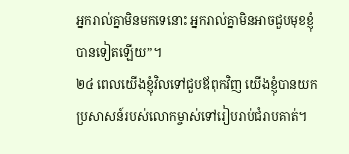អ្នករាល់គ្នាមិនមកទេនោះ អ្នករាល់គ្នាមិនអាចជួបមុខខ្ញុំបានទៀតឡើយ”។
២៤ ពេលយើងខ្ញុំវិលទៅជួបឪពុកវិញ យើងខ្ញុំបានយកប្រសាសន៍របស់លោកម្ចាស់ទៅរៀបរាប់ជំរាបគាត់។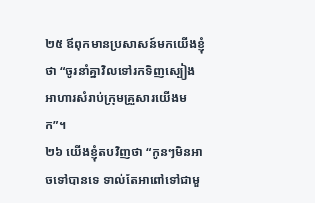២៥ ឪពុកមានប្រសាសន៍មកយើងខ្ញុំថា “ចូរនាំគ្នាវិលទៅរកទិញស្បៀងអាហារសំរាប់ក្រុមគ្រួសារយើងមក”។
២៦ យើងខ្ញុំតបវិញថា “កូនៗមិនអាចទៅបានទេ ទាល់តែអាពៅទៅជាមួ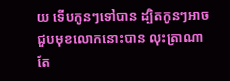យ ទើបកូនៗទៅបាន ដ្បិតកូនៗអាចជួបមុខលោកនោះបាន លុះត្រាណាតែ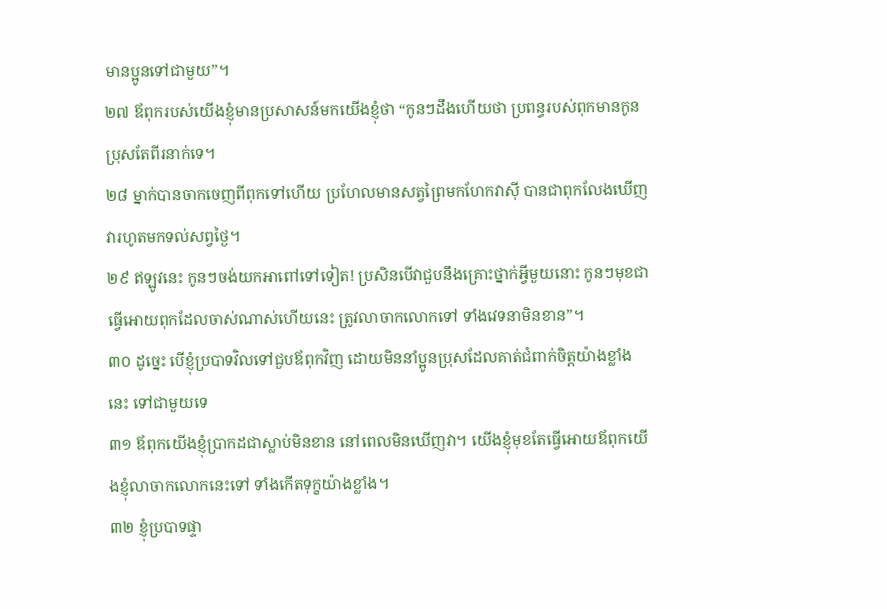មានប្អូនទៅជាមួយ”។
២៧ ឪពុករបស់យើងខ្ញុំមានប្រសាសន៍មកយើងខ្ញុំថា “កូនៗដឹងហើយថា ប្រពន្ធរបស់ពុកមានកូនប្រុសតែពីរនាក់ទេ។
២៨ ម្នាក់បានចាកចេញពីពុកទៅហើយ ប្រហែលមានសត្វព្រៃមកហែកវាស៊ី បានជាពុកលែងឃើញវារហូតមកទល់សព្វថ្ងៃ។
២៩ ឥឡូវនេះ កូនៗចង់យកអាពៅទៅទៀត! ប្រសិនបើវាជួបនឹងគ្រោះថ្នាក់អ្វីមួយនោះ កូនៗមុខជាធ្វើអោយពុកដែលចាស់ណាស់ហើយនេះ ត្រូវលាចាកលោកទៅ ទាំងវេទនាមិនខាន”។
៣០ ដូច្នេះ បើខ្ញុំប្របាទវិលទៅជួបឪពុកវិញ ដោយមិននាំប្អូនប្រុសដែលគាត់ជំពាក់ចិត្តយ៉ាងខ្លាំងនេះ ទៅជាមួយទេ
៣១ ឪពុកយើងខ្ញុំប្រាកដជាស្លាប់មិនខាន នៅពេលមិនឃើញវា។ យើងខ្ញុំមុខតែធ្វើអោយឪពុកយើងខ្ញុំលាចាកលោកនេះទៅ ទាំងកើតទុក្ខយ៉ាងខ្លាំង។
៣២ ខ្ញុំប្របាទផ្ទា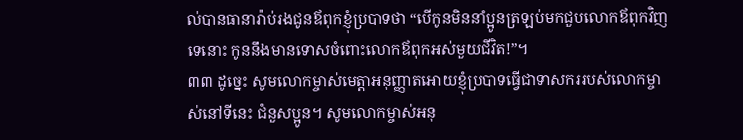ល់បានធានារ៉ាប់រងជូនឪពុកខ្ញុំប្របាទថា “បើកូនមិននាំប្អូនត្រឡប់មកជួបលោកឪពុកវិញទេនោះ កូននឹងមានទោសចំពោះលោកឪពុកអស់មួយជីវិត!”។
៣៣ ដូច្នេះ សូមលោកម្ចាស់មេត្តាអនុញ្ញាតអោយខ្ញុំប្របាទធ្វើជាទាសកររបស់លោកម្ចាស់នៅទីនេះ ជំនួសប្អូន។ សូមលោកម្ចាស់អនុ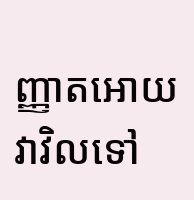ញ្ញាតអោយវាវិលទៅ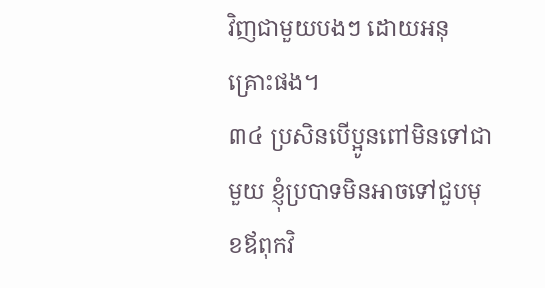វិញជាមួយបងៗ ដោយអនុគ្រោះផង។
៣៤ ប្រសិនបើប្អូនពៅមិនទៅជាមួយ ខ្ញុំប្របាទមិនអាចទៅជួបមុខឪពុកវិ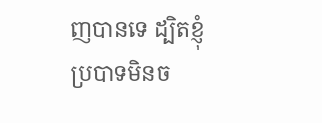ញបានទេ ដ្បិតខ្ញុំប្របាទមិនច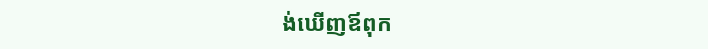ង់ឃើញឪពុក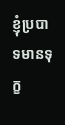ខ្ញុំប្របាទមានទុក្ខ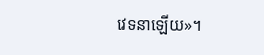វេទនាឡើយ»។